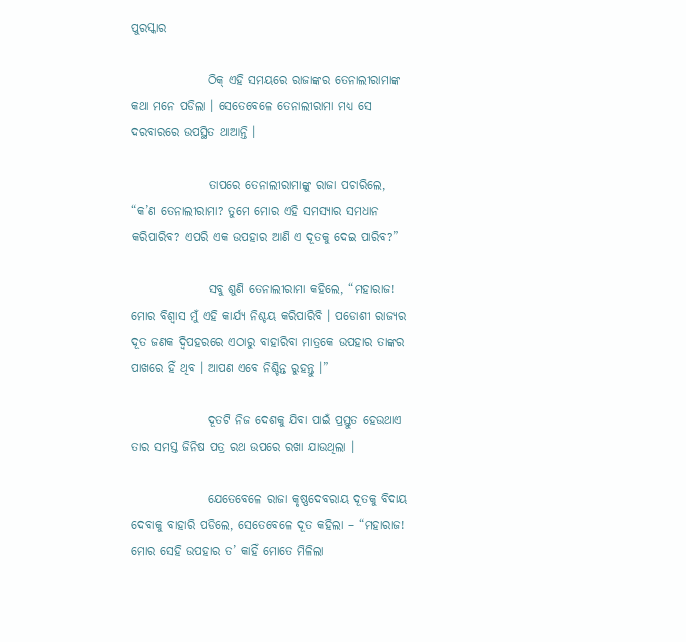ପୁରସ୍କାର

                ଠିକ୍ ଏହି ସମୟରେ ରାଜାଙ୍କର ତେନାଲୀରାମାଙ୍କ କଥା ମନେ ପଡିଲା । ସେତେବେଳେ ତେନାଲୀରାମା ମଧ୍ୟ ସେ ଦରବାରରେ ଉପସ୍ଥିତ ଥାଆନ୍ତି ।

                ତାପରେ ତେନାଲୀରାମାଙ୍କୁ ରାଜା ପଚାରିଲେ, “କ’ଣ ତେନାଲୀରାମା? ତୁମେ ମୋର ଏହି ସମସ୍ୟାର ସମଧାନ କରିପାରିବ? ଏପରି ଏକ ଉପହାର ଆଣି ଏ ଦୂତକୁ ଦେଇ ପାରିବ?”

                ସବୁ ଶୁଣି ତେନାଲୀରାମା କହିଲେ, “ମହାରାଜ! ମୋର ବିଶ୍ୱାସ ମୁଁ ଏହି କାର୍ଯ୍ୟ ନିଶ୍ଚୟ କରିପାରିବି । ପଡୋଶୀ ରାଜ୍ୟର ଦୂତ ଜଣକ ଦ୍ୱିପହରରେ ଏଠାରୁ ବାହାରିବା ମାତ୍ରକେ ଉପହାର ତାଙ୍କର ପାଖରେ ହିଁ ଥିବ । ଆପଣ ଏବେ ନିଶ୍ଚିନ୍ତ ରୁହନ୍ତୁ ।”

                ଦୂତଟି ନିଜ ଦେଶକୁ ଯିବା ପାଇଁ ପ୍ରସ୍ତୁତ ହେଉଥାଏ ତାର ସମସ୍ତ ଜିନିଷ ପତ୍ର ରଥ ଉପରେ ରଖା ଯାଉଥିଲା ।

                ଯେତେବେଳେ ରାଜା କୃଷ୍ଣଦେବରାୟ ଦୂତକୁ ବିଦାୟ ଦେବାକୁ ବାହାରି ପଡିଲେ, ସେତେବେଳେ ଦୂତ କହିଲା – “ମହାରାଜ! ମୋର ସେହି ଉପହାର ତ’ କାହିଁ ମୋତେ ମିଳିଲା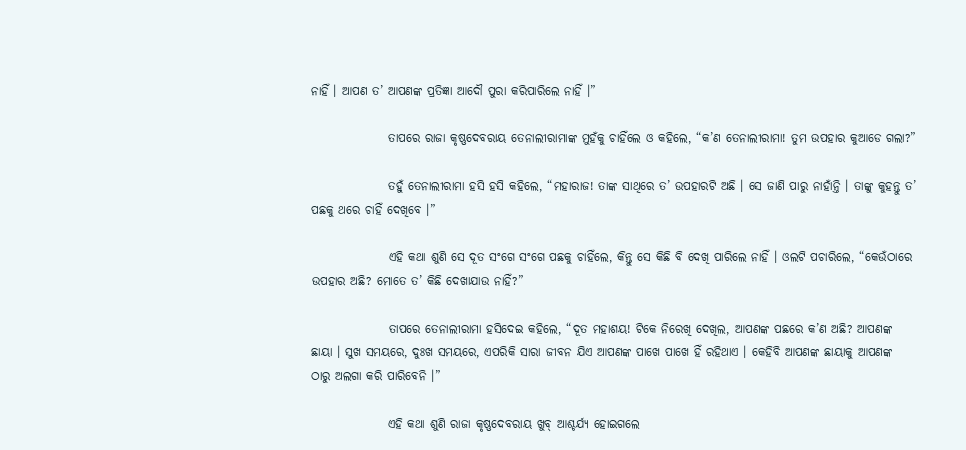ନାହିଁ । ଆପଣ ତ’ ଆପଣଙ୍କ ପ୍ରତିଜ୍ଞା ଆଦୌ ପୁରା କରିପାରିଲେ ନାହିଁ ।”

                ତାପରେ ରାଜା କୃଷ୍ଣଦେବରାୟ ତେନାଲୀରାମାଙ୍କ ମୁହଁକୁ ଚାହିଁଲେ ଓ କହିଲେ, “କ’ଣ ତେନାଲୀରାମା! ତୁମ ଉପହାର କୁଆଡେ ଗଲା?”

                ତହୁଁ ତେନାଲୀରାମା ହସି ହସି କହିଲେ, “ମହାରାଜ! ତାଙ୍କ ସାଥିରେ ତ’ ଉପହାରଟି ଅଛି । ସେ ଜାଣି ପାରୁ ନାହାଁନ୍ତି । ତାଙ୍କୁ କୁହନ୍ତୁ ତ’ ପଛକୁ ଥରେ ଚାହିଁ ଦେଖିବେ ।”

                ଏହି କଥା ଶୁଣି ସେ ଦୂତ ସଂଗେ ସଂଗେ ପଛକୁ ଚାହିଁଲେ, କିନ୍ତୁ ସେ କିଛି ବି ଦେଖି ପାରିଲେ ନାହିଁ । ଓଲଟି ପଚାରିଲେ, “କେଉଁଠାରେ ଉପହାର ଅଛି? ମୋତେ ତ’ କିଛି ଦେଖାଯାଉ ନାହିଁ?”

                ତାପରେ ତେନାଲୀରାମା ହସିଦେଇ କହିଲେ, “ଦୂତ ମହାଶୟ! ଟିକେ ନିରେଖି ଦେଖିଲ, ଆପଣଙ୍କ ପଛରେ କ’ଣ ଅଛି? ଆପଣଙ୍କ ଛାୟା । ସୁଖ ସମୟରେ, ଦୁଃଖ ସମୟରେ, ଏପରିକି ସାରା ଜୀବନ ଯିଏ ଆପଣଙ୍କ ପାଖେ ପାଖେ ହିଁ ରହିଥାଏ । କେହିବି ଆପଣଙ୍କ ଛାୟାକୁ ଆପଣଙ୍କ ଠାରୁ ଅଲଗା କରି ପାରିବେନି ।”

                ଏହି କଥା ଶୁଣି ରାଜା କୃଷ୍ଣଦେବରାୟ ଖୁବ୍ ଆଶ୍ଚର୍ଯ୍ୟ ହୋଇଗଲେ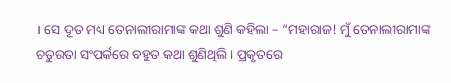। ସେ ଦୂତ ମଧ୍ୟ ତେନାଲୀରାମାଙ୍କ କଥା ଶୁଣି କହିଲା – “ମହାରାଜ! ମୁଁ ତେନାଲୀରାମାଙ୍କ ଚତୁରତା ସଂପର୍କରେ ବହୁତ କଥା ଶୁଣିଥିଲି । ପ୍ରକୃତରେ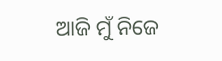ଆଜି ମୁଁ ନିଜେ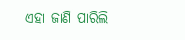ଏହା ଜାଣି ପାରିଲି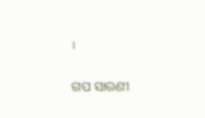।


ଗପ ସାରଣୀ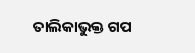ତାଲିକାଭୁକ୍ତ ଗପ